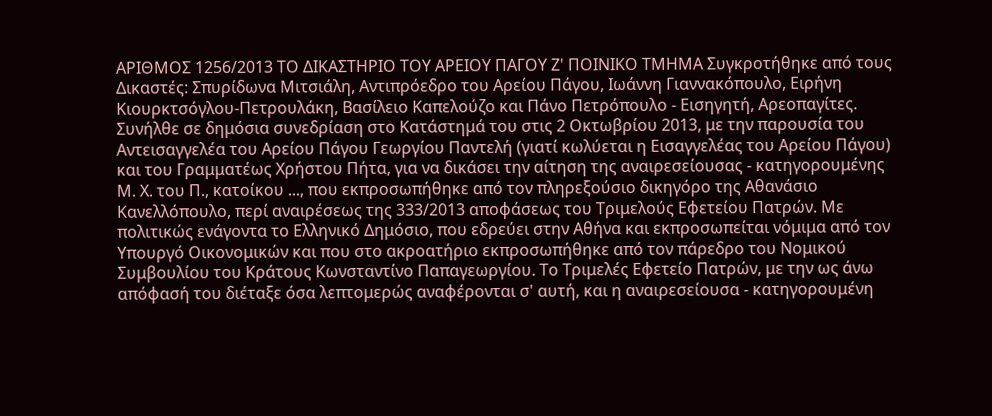ΑΡΙΘΜΟΣ 1256/2013 ΤΟ ΔΙΚΑΣΤΗΡΙΟ ΤΟΥ ΑΡΕΙΟΥ ΠΑΓΟΥ Ζ' ΠΟΙΝΙΚΟ ΤΜΗΜΑ Συγκροτήθηκε από τους Δικαστές: Σπυρίδωνα Μιτσιάλη, Αντιπρόεδρο του Αρείου Πάγου, Ιωάννη Γιαννακόπουλο, Ειρήνη Κιουρκτσόγλου-Πετρουλάκη, Βασίλειο Καπελούζο και Πάνο Πετρόπουλο - Εισηγητή, Αρεοπαγίτες. Συνήλθε σε δημόσια συνεδρίαση στο Κατάστημά του στις 2 Οκτωβρίου 2013, με την παρουσία του Αντεισαγγελέα του Αρείου Πάγου Γεωργίου Παντελή (γιατί κωλύεται η Εισαγγελέας του Αρείου Πάγου) και του Γραμματέως Χρήστου Πήτα, για να δικάσει την αίτηση της αναιρεσείουσας - κατηγορουμένης Μ. Χ. του Π., κατοίκου ..., που εκπροσωπήθηκε από τον πληρεξούσιο δικηγόρο της Αθανάσιο Κανελλόπουλο, περί αναιρέσεως της 333/2013 αποφάσεως του Τριμελούς Εφετείου Πατρών. Με πολιτικώς ενάγοντα το Ελληνικό Δημόσιο, που εδρεύει στην Αθήνα και εκπροσωπείται νόμιμα από τον Υπουργό Οικονομικών και που στο ακροατήριο εκπροσωπήθηκε από τον πάρεδρο του Νομικού Συμβουλίου του Κράτους Κωνσταντίνο Παπαγεωργίου. Το Τριμελές Εφετείο Πατρών, με την ως άνω απόφασή του διέταξε όσα λεπτομερώς αναφέρονται σ' αυτή, και η αναιρεσείουσα - κατηγορουμένη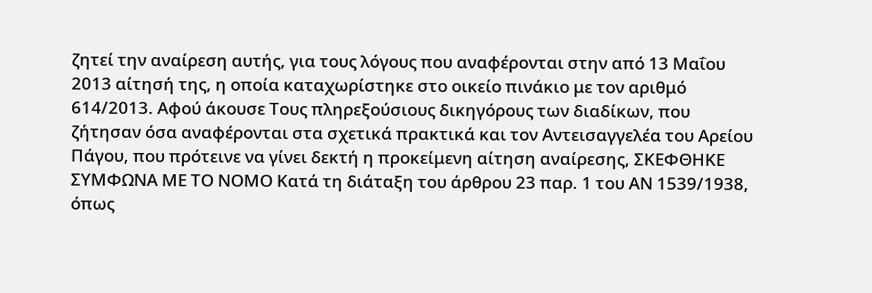ζητεί την αναίρεση αυτής, για τους λόγους που αναφέρονται στην από 13 Μαΐου 2013 αίτησή της, η οποία καταχωρίστηκε στο οικείο πινάκιο με τον αριθμό 614/2013. Αφού άκουσε Τους πληρεξούσιους δικηγόρους των διαδίκων, που ζήτησαν όσα αναφέρονται στα σχετικά πρακτικά και τον Αντεισαγγελέα του Αρείου Πάγου, που πρότεινε να γίνει δεκτή η προκείμενη αίτηση αναίρεσης, ΣΚΕΦΘΗΚΕ ΣΥΜΦΩΝΑ ΜΕ ΤΟ ΝΟΜΟ Κατά τη διάταξη του άρθρου 23 παρ. 1 του ΑΝ 1539/1938, όπως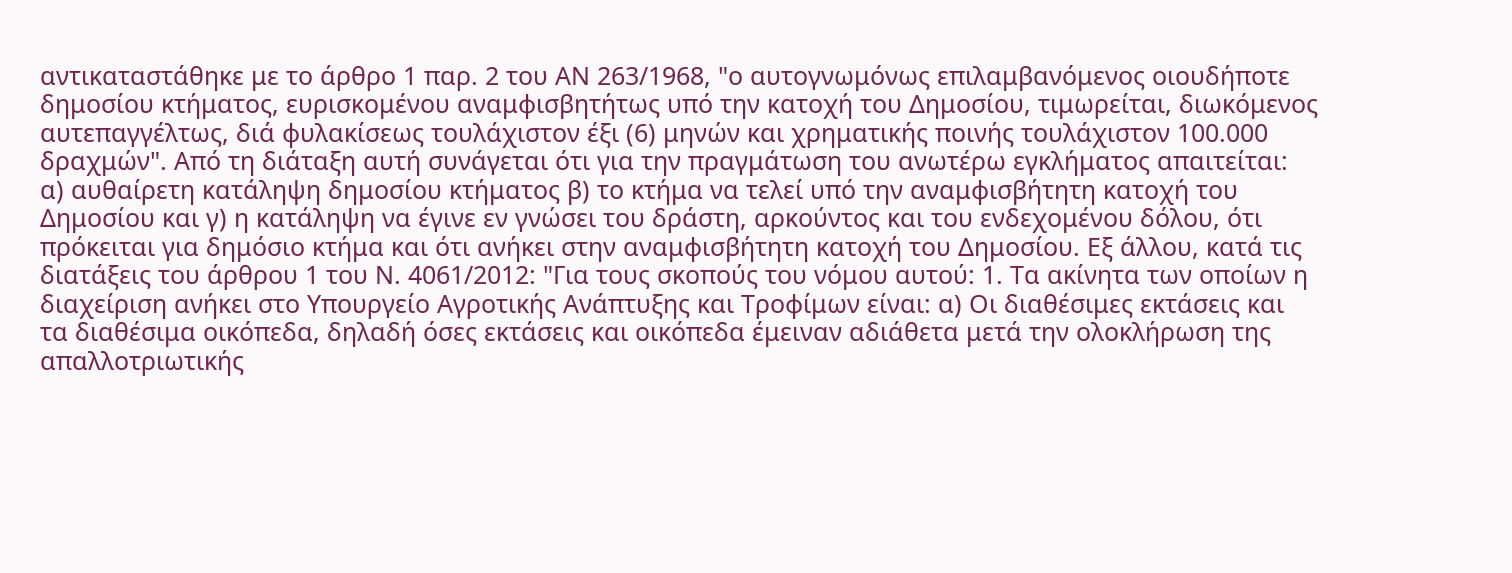αντικαταστάθηκε με το άρθρο 1 παρ. 2 του ΑΝ 263/1968, "ο αυτογνωμόνως επιλαμβανόμενος οιουδήποτε δημοσίου κτήματος, ευρισκομένου αναμφισβητήτως υπό την κατοχή του Δημοσίου, τιμωρείται, διωκόμενος αυτεπαγγέλτως, διά φυλακίσεως τουλάχιστον έξι (6) μηνών και χρηματικής ποινής τουλάχιστον 100.000 δραχμών". Από τη διάταξη αυτή συνάγεται ότι για την πραγμάτωση του ανωτέρω εγκλήματος απαιτείται: α) αυθαίρετη κατάληψη δημοσίου κτήματος β) το κτήμα να τελεί υπό την αναμφισβήτητη κατοχή του Δημοσίου και γ) η κατάληψη να έγινε εν γνώσει του δράστη, αρκούντος και του ενδεχομένου δόλου, ότι πρόκειται για δημόσιο κτήμα και ότι ανήκει στην αναμφισβήτητη κατοχή του Δημοσίου. Εξ άλλου, κατά τις διατάξεις του άρθρου 1 του Ν. 4061/2012: "Για τους σκοπούς του νόμου αυτού: 1. Τα ακίνητα των οποίων η διαχείριση ανήκει στο Υπουργείο Αγροτικής Ανάπτυξης και Τροφίμων είναι: α) Οι διαθέσιμες εκτάσεις και τα διαθέσιμα οικόπεδα, δηλαδή όσες εκτάσεις και οικόπεδα έμειναν αδιάθετα μετά την ολοκλήρωση της απαλλοτριωτικής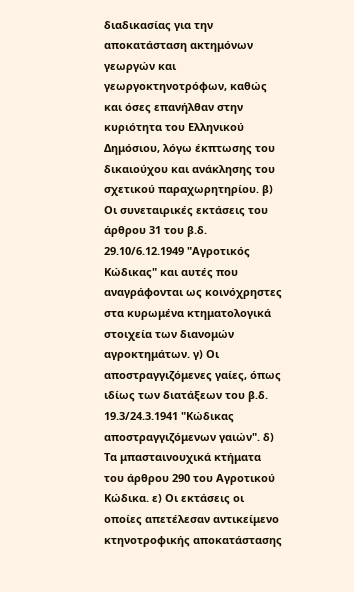διαδικασίας για την αποκατάσταση ακτημόνων γεωργών και γεωργοκτηνοτρόφων, καθώς και όσες επανήλθαν στην κυριότητα του Ελληνικού Δημόσιου, λόγω έκπτωσης του δικαιούχου και ανάκλησης του σχετικού παραχωρητηρίου. β) Οι συνεταιρικές εκτάσεις του άρθρου 31 του β.δ. 29.10/6.12.1949 "Αγροτικός Κώδικας" και αυτές που αναγράφονται ως κοινόχρηστες στα κυρωμένα κτηματολογικά στοιχεία των διανομών αγροκτημάτων. γ) Οι αποστραγγιζόμενες γαίες, όπως ιδίως των διατάξεων του β.δ. 19.3/24.3.1941 "Κώδικας αποστραγγιζόμενων γαιών". δ) Τα μπασταινουχικά κτήματα του άρθρου 290 του Αγροτικού Κώδικα. ε) Οι εκτάσεις οι οποίες απετέλεσαν αντικείμενο κτηνοτροφικής αποκατάστασης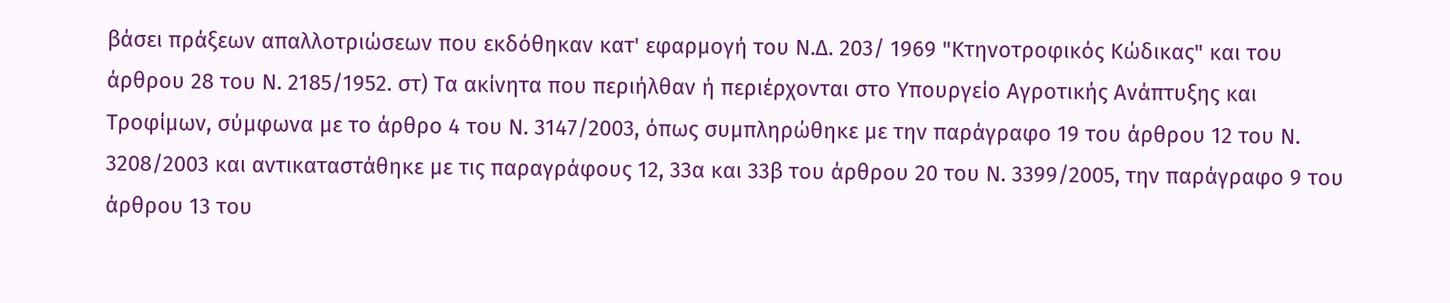βάσει πράξεων απαλλοτριώσεων που εκδόθηκαν κατ' εφαρμογή του Ν.Δ. 203/ 1969 "Κτηνοτροφικός Κώδικας" και του άρθρου 28 του Ν. 2185/1952. στ) Τα ακίνητα που περιήλθαν ή περιέρχονται στο Υπουργείο Αγροτικής Ανάπτυξης και Τροφίμων, σύμφωνα με το άρθρο 4 του Ν. 3147/2003, όπως συμπληρώθηκε με την παράγραφο 19 του άρθρου 12 του Ν. 3208/2003 και αντικαταστάθηκε με τις παραγράφους 12, 33α και 33β του άρθρου 20 του Ν. 3399/2005, την παράγραφο 9 του άρθρου 13 του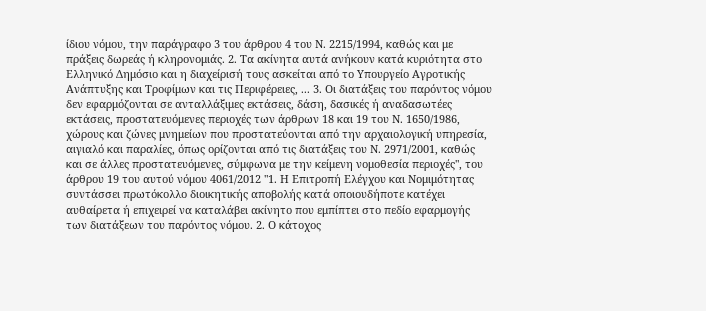ίδιου νόμου, την παράγραφο 3 του άρθρου 4 του Ν. 2215/1994, καθώς και με πράξεις δωρεάς ή κληρονομιάς. 2. Τα ακίνητα αυτά ανήκουν κατά κυριότητα στο Ελληνικό Δημόσιο και η διαχείρισή τους ασκείται από το Υπουργείο Αγροτικής Ανάπτυξης και Τροφίμων και τις Περιφέρειες, ... 3. Οι διατάξεις του παρόντος νόμου δεν εφαρμόζονται σε ανταλλάξιμες εκτάσεις, δάση, δασικές ή αναδασωτέες εκτάσεις, προστατευόμενες περιοχές των άρθρων 18 και 19 του Ν. 1650/1986, χώρους και ζώνες μνημείων που προστατεύονται από την αρχαιολογική υπηρεσία, αιγιαλό και παραλίες, όπως ορίζονται από τις διατάξεις του Ν. 2971/2001, καθώς και σε άλλες προστατευόμενες, σύμφωνα με την κείμενη νομοθεσία περιοχές", του άρθρου 19 του αυτού νόμου 4061/2012 "1. Η Επιτροπή Ελέγχου και Νομιμότητας συντάσσει πρωτόκολλο διοικητικής αποβολής κατά οποιουδήποτε κατέχει αυθαίρετα ή επιχειρεί να καταλάβει ακίνητο που εμπίπτει στο πεδίο εφαρμογής των διατάξεων του παρόντος νόμου. 2. Ο κάτοχος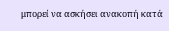μπορεί να ασκήσει ανακοπή κατά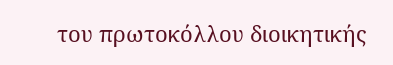του πρωτοκόλλου διοικητικής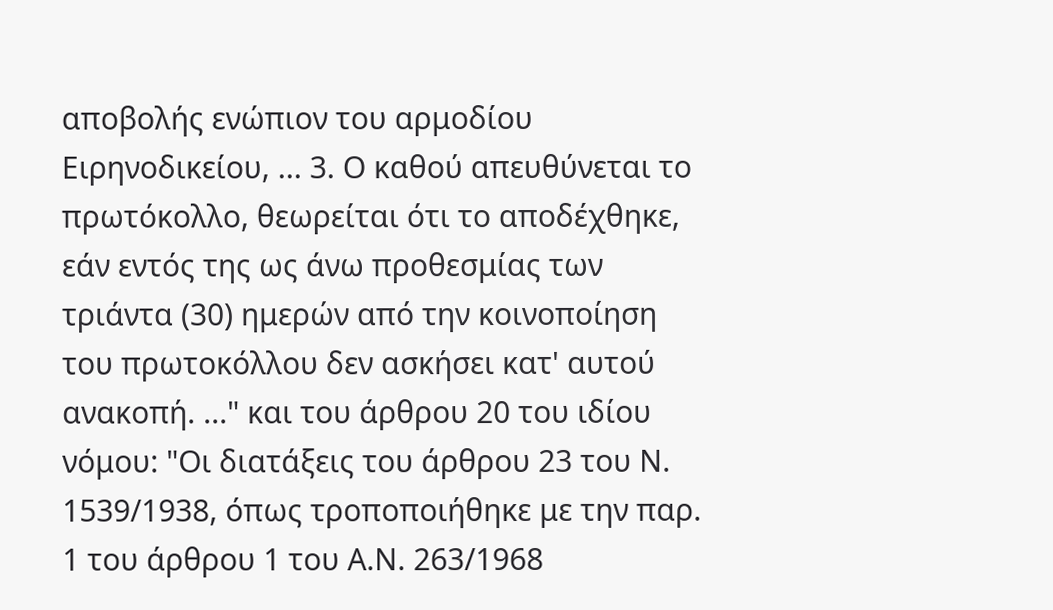αποβολής ενώπιον του αρμοδίου Ειρηνοδικείου, ... 3. Ο καθού απευθύνεται το πρωτόκολλο, θεωρείται ότι το αποδέχθηκε, εάν εντός της ως άνω προθεσμίας των τριάντα (30) ημερών από την κοινοποίηση του πρωτοκόλλου δεν ασκήσει κατ' αυτού ανακοπή. ..." και του άρθρου 20 του ιδίου νόμου: "Οι διατάξεις του άρθρου 23 του Ν. 1539/1938, όπως τροποποιήθηκε με την παρ. 1 του άρθρου 1 του Α.Ν. 263/1968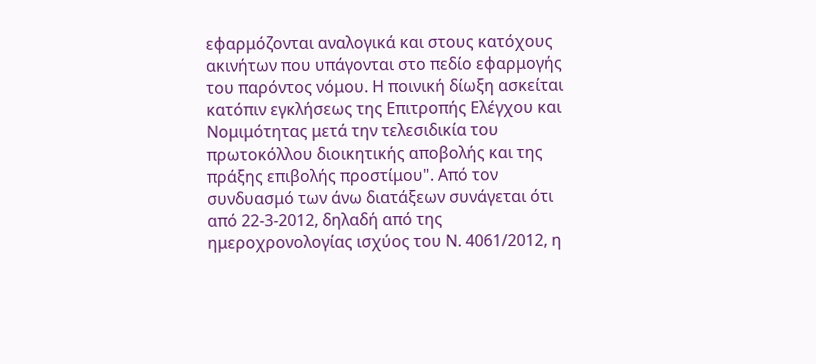εφαρμόζονται αναλογικά και στους κατόχους ακινήτων που υπάγονται στο πεδίο εφαρμογής του παρόντος νόμου. Η ποινική δίωξη ασκείται κατόπιν εγκλήσεως της Επιτροπής Ελέγχου και Νομιμότητας μετά την τελεσιδικία του πρωτοκόλλου διοικητικής αποβολής και της πράξης επιβολής προστίμου". Από τον συνδυασμό των άνω διατάξεων συνάγεται ότι από 22-3-2012, δηλαδή από της ημεροχρονολογίας ισχύος του Ν. 4061/2012, η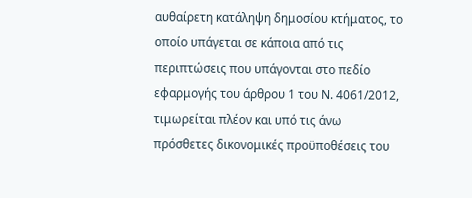αυθαίρετη κατάληψη δημοσίου κτήματος, το οποίο υπάγεται σε κάποια από τις περιπτώσεις που υπάγονται στο πεδίο εφαρμογής του άρθρου 1 του Ν. 4061/2012, τιμωρείται πλέον και υπό τις άνω πρόσθετες δικονομικές προϋποθέσεις του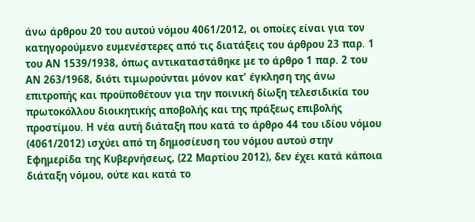άνω άρθρου 20 του αυτού νόμου 4061/2012, οι οποίες είναι για τον κατηγορούμενο ευμενέστερες από τις διατάξεις του άρθρου 23 παρ. 1 του ΑΝ 1539/1938, όπως αντικαταστάθηκε με το άρθρο 1 παρ. 2 του ΑΝ 263/1968, διότι τιμωρούνται μόνον κατ' έγκληση της άνω επιτροπής και προϋποθέτουν για την ποινική δίωξη τελεσιδικία του πρωτοκόλλου διοικητικής αποβολής και της πράξεως επιβολής προστίμου. Η νέα αυτή διάταξη που κατά το άρθρο 44 του ιδίου νόμου (4061/2012) ισχύει από τη δημοσίευση του νόμου αυτού στην Εφημερίδα της Κυβερνήσεως, (22 Μαρτίου 2012), δεν έχει κατά κάποια διάταξη νόμου, ούτε και κατά το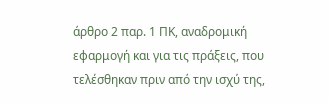άρθρο 2 παρ. 1 ΠΚ, αναδρομική εφαρμογή και για τις πράξεις, που τελέσθηκαν πριν από την ισχύ της,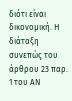διότι είναι δικονομική. Η διάταξη συνεπώς του άρθρου 23 παρ. 1 του ΑΝ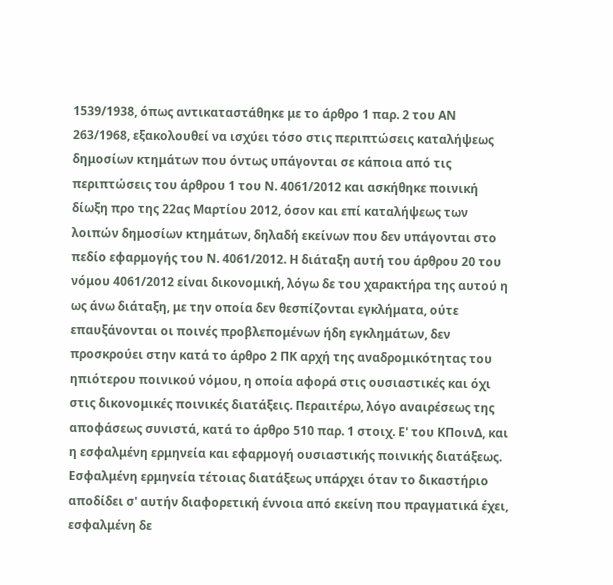1539/1938, όπως αντικαταστάθηκε με το άρθρο 1 παρ. 2 του ΑΝ 263/1968, εξακολουθεί να ισχύει τόσο στις περιπτώσεις καταλήψεως δημοσίων κτημάτων που όντως υπάγονται σε κάποια από τις περιπτώσεις του άρθρου 1 του Ν. 4061/2012 και ασκήθηκε ποινική δίωξη προ της 22ας Μαρτίου 2012, όσον και επί καταλήψεως των λοιπών δημοσίων κτημάτων, δηλαδή εκείνων που δεν υπάγονται στο πεδίο εφαρμογής του Ν. 4061/2012. Η διάταξη αυτή του άρθρου 20 του νόμου 4061/2012 είναι δικονομική, λόγω δε του χαρακτήρα της αυτού η ως άνω διάταξη, με την οποία δεν θεσπίζονται εγκλήματα, ούτε επαυξάνονται οι ποινές προβλεπομένων ήδη εγκλημάτων, δεν προσκρούει στην κατά το άρθρο 2 ΠΚ αρχή της αναδρομικότητας του ηπιότερου ποινικού νόμου, η οποία αφορά στις ουσιαστικές και όχι στις δικονομικές ποινικές διατάξεις. Περαιτέρω, λόγο αναιρέσεως της αποφάσεως συνιστά, κατά το άρθρο 510 παρ. 1 στοιχ. Ε' του ΚΠοινΔ, και η εσφαλμένη ερμηνεία και εφαρμογή ουσιαστικής ποινικής διατάξεως. Εσφαλμένη ερμηνεία τέτοιας διατάξεως υπάρχει όταν το δικαστήριο αποδίδει σ' αυτήν διαφορετική έννοια από εκείνη που πραγματικά έχει, εσφαλμένη δε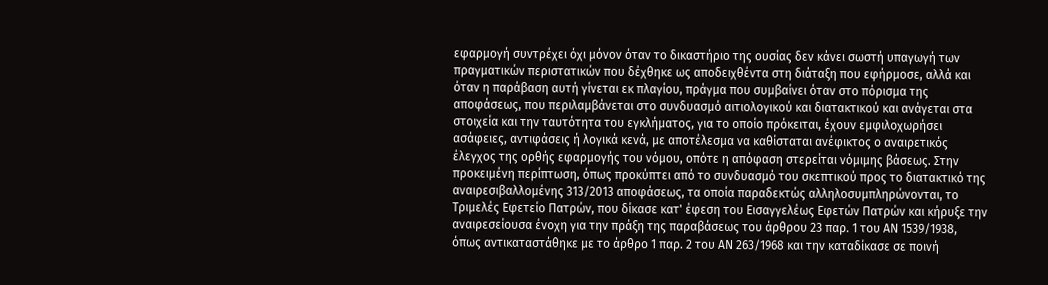εφαρμογή συντρέχει όχι μόνον όταν το δικαστήριο της ουσίας δεν κάνει σωστή υπαγωγή των πραγματικών περιστατικών που δέχθηκε ως αποδειχθέντα στη διάταξη που εφήρμοσε, αλλά και όταν η παράβαση αυτή γίνεται εκ πλαγίου, πράγμα που συμβαίνει όταν στο πόρισμα της αποφάσεως, που περιλαμβάνεται στο συνδυασμό αιτιολογικού και διατακτικού και ανάγεται στα στοιχεία και την ταυτότητα του εγκλήματος, για το οποίο πρόκειται, έχουν εμφιλοχωρήσει ασάφειες, αντιφάσεις ή λογικά κενά, με αποτέλεσμα να καθίσταται ανέφικτος ο αναιρετικός έλεγχος της ορθής εφαρμογής του νόμου, οπότε η απόφαση στερείται νόμιμης βάσεως. Στην προκειμένη περίπτωση, όπως προκύπτει από το συνδυασμό του σκεπτικού προς το διατακτικό της αναιρεσιβαλλομένης 313/2013 αποφάσεως, τα οποία παραδεκτώς αλληλοσυμπληρώνονται, το Τριμελές Εφετείο Πατρών, που δίκασε κατ' έφεση του Εισαγγελέως Εφετών Πατρών και κήρυξε την αναιρεσείουσα ένοχη για την πράξη της παραβάσεως του άρθρου 23 παρ. 1 του ΑΝ 1539/1938, όπως αντικαταστάθηκε με το άρθρο 1 παρ. 2 του ΑΝ 263/1968 και την καταδίκασε σε ποινή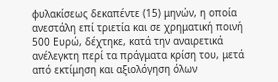φυλακίσεως δεκαπέντε (15) μηνών, η οποία ανεστάλη επί τριετία και σε χρηματική ποινή 500 Ευρώ, δέχτηκε, κατά την αναιρετικά ανέλεγκτη περί τα πράγματα κρίση του, μετά από εκτίμηση και αξιολόγηση όλων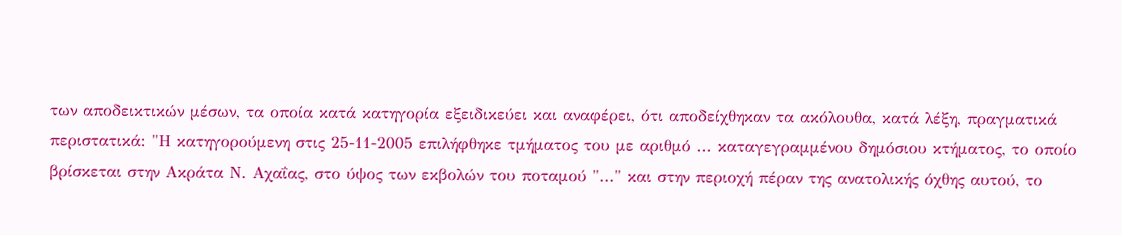των αποδεικτικών μέσων, τα οποία κατά κατηγορία εξειδικεύει και αναφέρει, ότι αποδείχθηκαν τα ακόλουθα, κατά λέξη, πραγματικά περιστατικά: "Η κατηγορούμενη στις 25-11-2005 επιλήφθηκε τμήματος του με αριθμό ... καταγεγραμμένου δημόσιου κτήματος, το οποίο βρίσκεται στην Ακράτα Ν. Αχαΐας, στο ύψος των εκβολών του ποταμού "..." και στην περιοχή πέραν της ανατολικής όχθης αυτού, το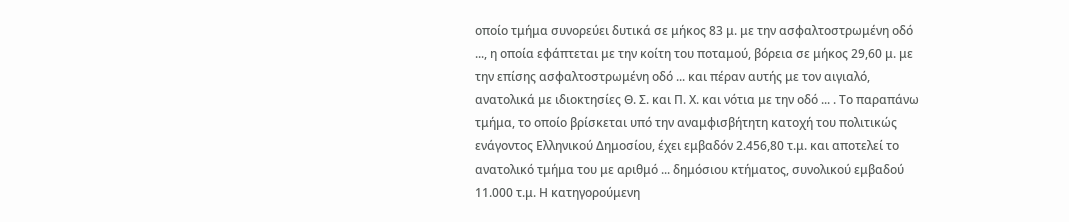οποίο τμήμα συνορεύει δυτικά σε μήκος 83 μ. με την ασφαλτοστρωμένη οδό ..., η οποία εφάπτεται με την κοίτη του ποταμού, βόρεια σε μήκος 29,60 μ. με την επίσης ασφαλτοστρωμένη οδό ... και πέραν αυτής με τον αιγιαλό, ανατολικά με ιδιοκτησίες Θ. Σ. και Π. Χ. και νότια με την οδό ... . Το παραπάνω τμήμα, το οποίο βρίσκεται υπό την αναμφισβήτητη κατοχή του πολιτικώς ενάγοντος Ελληνικού Δημοσίου, έχει εμβαδόν 2.456,80 τ.μ. και αποτελεί το ανατολικό τμήμα του με αριθμό ... δημόσιου κτήματος, συνολικού εμβαδού 11.000 τ.μ. Η κατηγορούμενη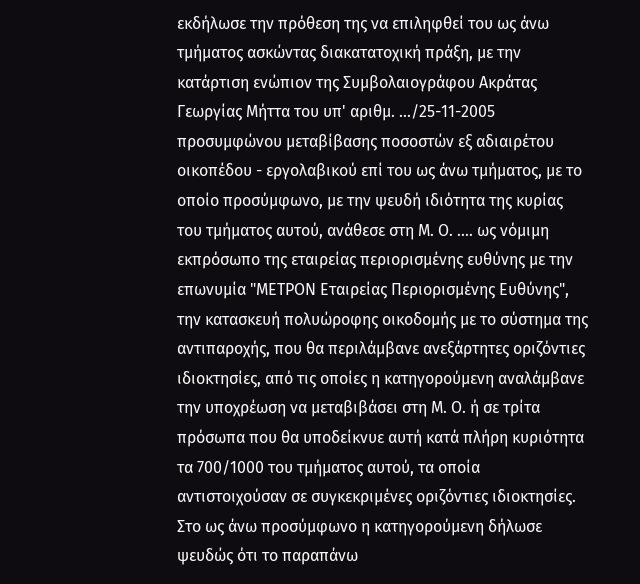εκδήλωσε την πρόθεση της να επιληφθεί του ως άνω τμήματος ασκώντας διακατατοχική πράξη, με την κατάρτιση ενώπιον της Συμβολαιογράφου Ακράτας Γεωργίας Μήττα του υπ' αριθμ. .../25-11-2005 προσυμφώνου μεταβίβασης ποσοστών εξ αδιαιρέτου οικοπέδου - εργολαβικού επί του ως άνω τμήματος, με το οποίο προσύμφωνο, με την ψευδή ιδιότητα της κυρίας του τμήματος αυτού, ανάθεσε στη Μ. Ο. .... ως νόμιμη εκπρόσωπο της εταιρείας περιορισμένης ευθύνης με την επωνυμία "ΜΕΤΡΟΝ Εταιρείας Περιορισμένης Ευθύνης", την κατασκευή πολυώροφης οικοδομής με το σύστημα της αντιπαροχής, που θα περιλάμβανε ανεξάρτητες οριζόντιες ιδιοκτησίες, από τις οποίες η κατηγορούμενη αναλάμβανε την υποχρέωση να μεταβιβάσει στη Μ. Ο. ή σε τρίτα πρόσωπα που θα υποδείκνυε αυτή κατά πλήρη κυριότητα τα 700/1000 του τμήματος αυτού, τα οποία αντιστοιχούσαν σε συγκεκριμένες οριζόντιες ιδιοκτησίες. Στο ως άνω προσύμφωνο η κατηγορούμενη δήλωσε ψευδώς ότι το παραπάνω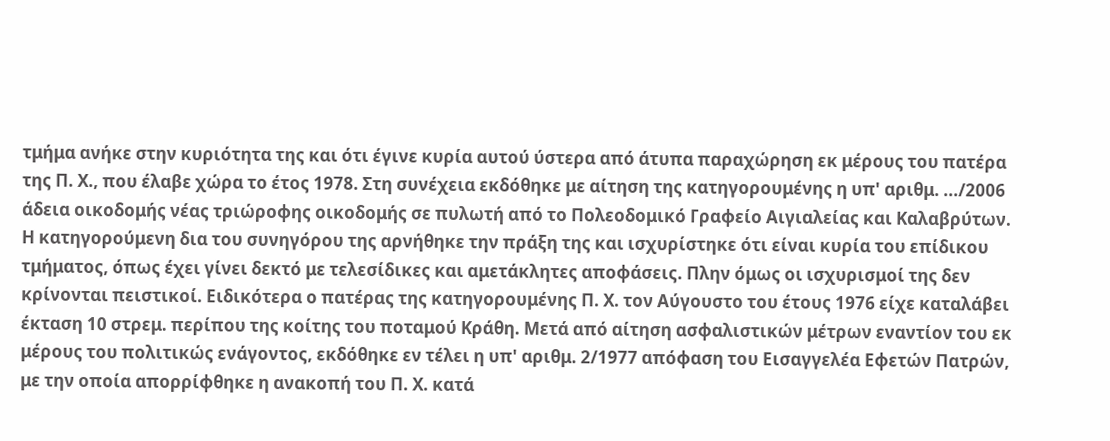τμήμα ανήκε στην κυριότητα της και ότι έγινε κυρία αυτού ύστερα από άτυπα παραχώρηση εκ μέρους του πατέρα της Π. Χ., που έλαβε χώρα το έτος 1978. Στη συνέχεια εκδόθηκε με αίτηση της κατηγορουμένης η υπ' αριθμ. .../2006 άδεια οικοδομής νέας τριώροφης οικοδομής σε πυλωτή από το Πολεοδομικό Γραφείο Αιγιαλείας και Καλαβρύτων. Η κατηγορούμενη δια του συνηγόρου της αρνήθηκε την πράξη της και ισχυρίστηκε ότι είναι κυρία του επίδικου τμήματος, όπως έχει γίνει δεκτό με τελεσίδικες και αμετάκλητες αποφάσεις. Πλην όμως οι ισχυρισμοί της δεν κρίνονται πειστικοί. Ειδικότερα ο πατέρας της κατηγορουμένης Π. Χ. τον Αύγουστο του έτους 1976 είχε καταλάβει έκταση 10 στρεμ. περίπου της κοίτης του ποταμού Κράθη. Μετά από αίτηση ασφαλιστικών μέτρων εναντίον του εκ μέρους του πολιτικώς ενάγοντος, εκδόθηκε εν τέλει η υπ' αριθμ. 2/1977 απόφαση του Εισαγγελέα Εφετών Πατρών, με την οποία απορρίφθηκε η ανακοπή του Π. Χ. κατά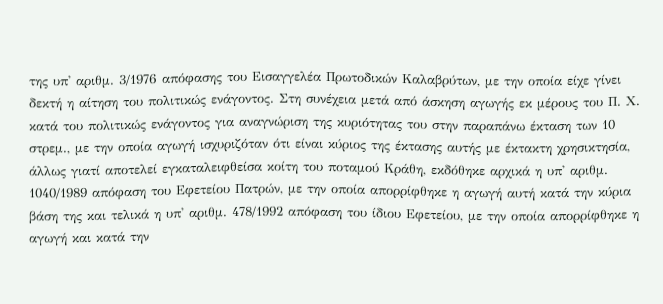της υπ' αριθμ. 3/1976 απόφασης του Εισαγγελέα Πρωτοδικών Καλαβρύτων, με την οποία είχε γίνει δεκτή η αίτηση του πολιτικώς ενάγοντος. Στη συνέχεια μετά από άσκηση αγωγής εκ μέρους του Π. Χ. κατά του πολιτικώς ενάγοντος για αναγνώριση της κυριότητας του στην παραπάνω έκταση των 10 στρεμ., με την οποία αγωγή ισχυριζόταν ότι είναι κύριος της έκτασης αυτής με έκτακτη χρησικτησία, άλλως γιατί αποτελεί εγκαταλειφθείσα κοίτη του ποταμού Κράθη, εκδόθηκε αρχικά η υπ' αριθμ. 1040/1989 απόφαση του Εφετείου Πατρών, με την οποία απορρίφθηκε η αγωγή αυτή κατά την κύρια βάση της και τελικά η υπ' αριθμ. 478/1992 απόφαση του ίδιου Εφετείου, με την οποία απορρίφθηκε η αγωγή και κατά την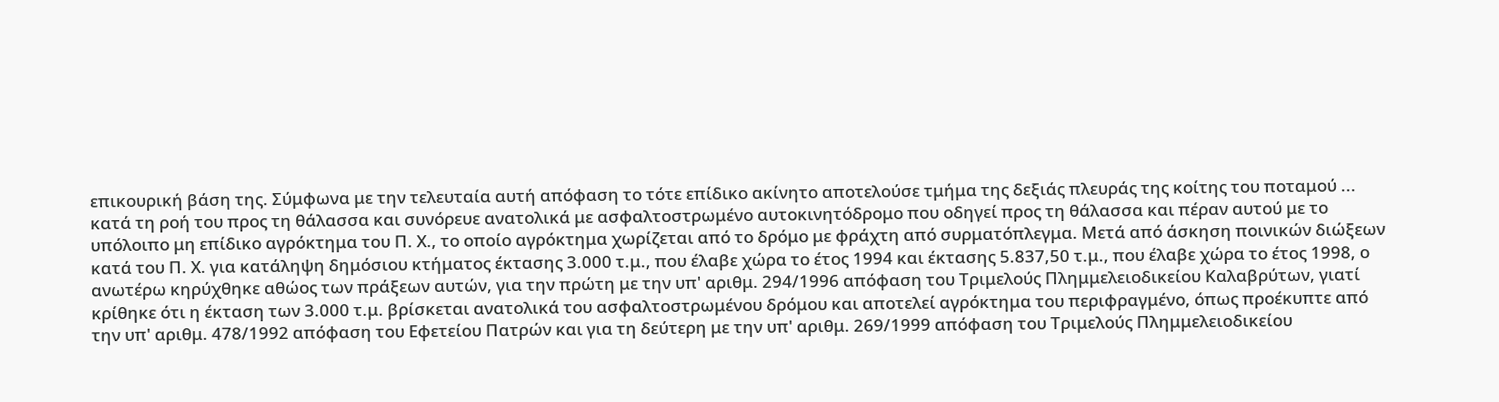επικουρική βάση της. Σύμφωνα με την τελευταία αυτή απόφαση το τότε επίδικο ακίνητο αποτελούσε τμήμα της δεξιάς πλευράς της κοίτης του ποταμού ... κατά τη ροή του προς τη θάλασσα και συνόρευε ανατολικά με ασφαλτοστρωμένο αυτοκινητόδρομο που οδηγεί προς τη θάλασσα και πέραν αυτού με το υπόλοιπο μη επίδικο αγρόκτημα του Π. Χ., το οποίο αγρόκτημα χωρίζεται από το δρόμο με φράχτη από συρματόπλεγμα. Μετά από άσκηση ποινικών διώξεων κατά του Π. Χ. για κατάληψη δημόσιου κτήματος έκτασης 3.000 τ.μ., που έλαβε χώρα το έτος 1994 και έκτασης 5.837,50 τ.μ., που έλαβε χώρα το έτος 1998, ο ανωτέρω κηρύχθηκε αθώος των πράξεων αυτών, για την πρώτη με την υπ' αριθμ. 294/1996 απόφαση του Τριμελούς Πλημμελειοδικείου Καλαβρύτων, γιατί κρίθηκε ότι η έκταση των 3.000 τ.μ. βρίσκεται ανατολικά του ασφαλτοστρωμένου δρόμου και αποτελεί αγρόκτημα του περιφραγμένο, όπως προέκυπτε από την υπ' αριθμ. 478/1992 απόφαση του Εφετείου Πατρών και για τη δεύτερη με την υπ' αριθμ. 269/1999 απόφαση του Τριμελούς Πλημμελειοδικείου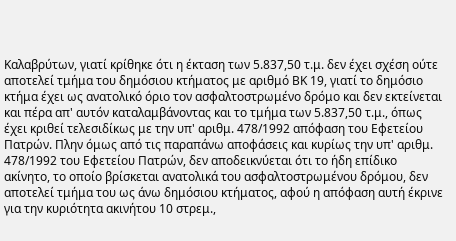Καλαβρύτων, γιατί κρίθηκε ότι η έκταση των 5.837,50 τ.μ. δεν έχει σχέση ούτε αποτελεί τμήμα του δημόσιου κτήματος με αριθμό ΒΚ 19, γιατί το δημόσιο κτήμα έχει ως ανατολικό όριο τον ασφαλτοστρωμένο δρόμο και δεν εκτείνεται και πέρα απ' αυτόν καταλαμβάνοντας και το τμήμα των 5.837,50 τ.μ., όπως έχει κριθεί τελεσιδίκως με την υπ' αριθμ. 478/1992 απόφαση του Εφετείου Πατρών. Πλην όμως από τις παραπάνω αποφάσεις και κυρίως την υπ' αριθμ. 478/1992 του Εφετείου Πατρών, δεν αποδεικνύεται ότι το ήδη επίδικο ακίνητο, το οποίο βρίσκεται ανατολικά του ασφαλτοστρωμένου δρόμου, δεν αποτελεί τμήμα του ως άνω δημόσιου κτήματος, αφού η απόφαση αυτή έκρινε για την κυριότητα ακινήτου 10 στρεμ.,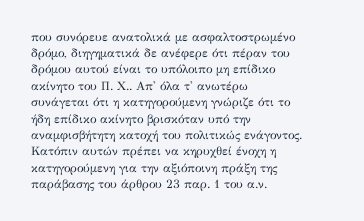που συνόρευε ανατολικά με ασφαλτοστρωμένο δρόμο, διηγηματικά δε ανέφερε ότι πέραν του δρόμου αυτού είναι το υπόλοιπο μη επίδικο ακίνητο του Π. Χ.. Απ' όλα τ' ανωτέρω συνάγεται ότι η κατηγορούμενη γνώριζε ότι το ήδη επίδικο ακίνητο βρισκόταν υπό την αναμφισβήτητη κατοχή του πολιτικώς ενάγοντος. Κατόπιν αυτών πρέπει να κηρυχθεί ένοχη η κατηγορούμενη για την αξιόποινη πράξη της παράβασης του άρθρου 23 παρ. 1 του α.ν.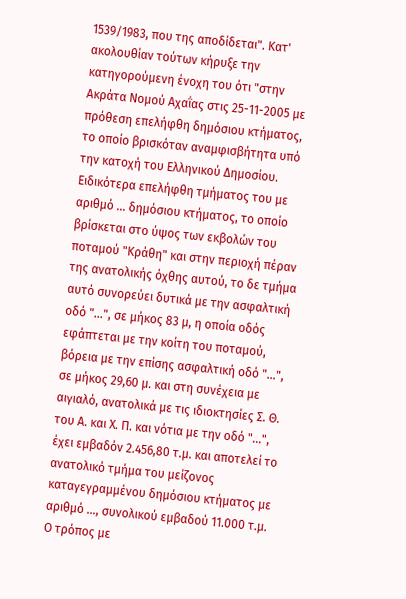1539/1983, που της αποδίδεται". Κατ' ακολουθίαν τούτων κήρυξε την κατηγορούμενη ένοχη του ότι "στην Ακράτα Νομού Αχαΐας στις 25-11-2005 με πρόθεση επελήφθη δημόσιου κτήματος, το οποίο βρισκόταν αναμφισβήτητα υπό την κατοχή του Ελληνικού Δημοσίου. Ειδικότερα επελήφθη τμήματος του με αριθμό ... δημόσιου κτήματος, το οποίο βρίσκεται στο ύψος των εκβολών του ποταμού "Κράθη" και στην περιοχή πέραν της ανατολικής όχθης αυτού, το δε τμήμα αυτό συνορεύει δυτικά με την ασφαλτική οδό "...", σε μήκος 83 μ, η οποία οδός εφάπτεται με την κοίτη του ποταμού, βόρεια με την επίσης ασφαλτική οδό "...", σε μήκος 29,60 μ. και στη συνέχεια με αιγιαλό, ανατολικά με τις ιδιοκτησίες Σ. Θ. του Α. και Χ. Π. και νότια με την οδό "...", έχει εμβαδόν 2.456,80 τ.μ. και αποτελεί το ανατολικό τμήμα του μείζονος καταγεγραμμένου δημόσιου κτήματος με αριθμό ..., συνολικού εμβαδού 11.000 τ.μ. Ο τρόπος με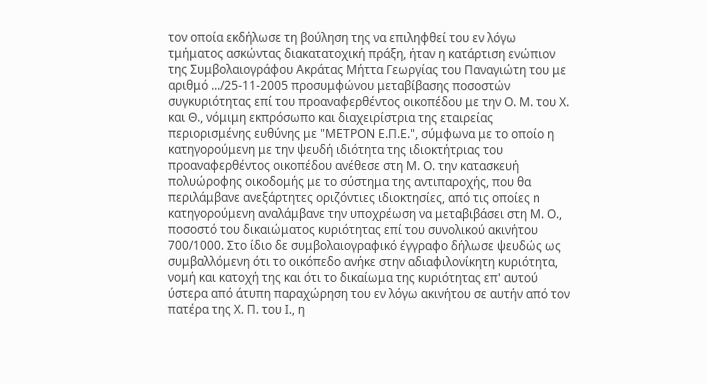τον οποία εκδήλωσε τη βούληση της να επιληφθεί του εν λόγω τμήματος ασκώντας διακατατοχική πράξη, ήταν η κατάρτιση ενώπιον της Συμβολαιογράφου Ακράτας Μήττα Γεωργίας του Παναγιώτη του με αριθμό .../25-11-2005 προσυμφώνου μεταβίβασης ποσοστών συγκυριότητας επί του προαναφερθέντος οικοπέδου με την Ο. Μ. του Χ. και Θ., νόμιμη εκπρόσωπο και διαχειρίστρια της εταιρείας περιορισμένης ευθύνης με "ΜΕΤΡΟΝ Ε.Π.Ε.", σύμφωνα με το οποίο η κατηγορούμενη με την ψευδή ιδιότητα της ιδιοκτήτριας του προαναφερθέντος οικοπέδου ανέθεσε στη Μ. Ο. την κατασκευή πολυώροφης οικοδομής με το σύστημα της αντιπαροχής, που θα περιλάμβανε ανεξάρτητες οριζόντιες ιδιοκτησίες, από τις οποίες n κατηγορούμενη αναλάμβανε την υποχρέωση να μεταβιβάσει στη Μ. Ο., ποσοστό του δικαιώματος κυριότητας επί του συνολικού ακινήτου 700/1000. Στο ίδιο δε συμβολαιογραφικό έγγραφο δήλωσε ψευδώς ως συμβαλλόμενη ότι το οικόπεδο ανήκε στην αδιαφιλονίκητη κυριότητα, νομή και κατοχή της και ότι το δικαίωμα της κυριότητας επ' αυτού ύστερα από άτυπη παραχώρηση του εν λόγω ακινήτου σε αυτήν από τον πατέρα της Χ. Π. του Ι., η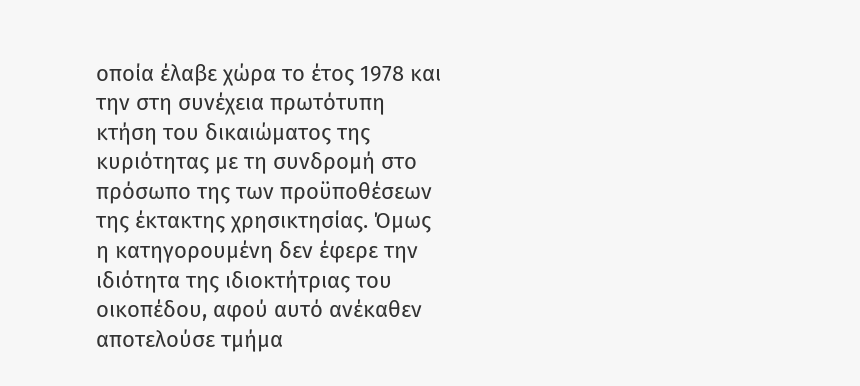οποία έλαβε χώρα το έτος 1978 και την στη συνέχεια πρωτότυπη κτήση του δικαιώματος της κυριότητας με τη συνδρομή στο πρόσωπο της των προϋποθέσεων της έκτακτης χρησικτησίας. Όμως η κατηγορουμένη δεν έφερε την ιδιότητα της ιδιοκτήτριας του οικοπέδου, αφού αυτό ανέκαθεν αποτελούσε τμήμα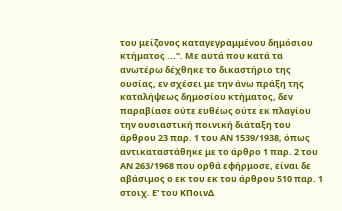του μείζονος καταγεγραμμένου δημόσιου κτήματος ...". Με αυτά που κατά τα ανωτέρω δέχθηκε το δικαστήριο της ουσίας, εν σχέσει με την άνω πράξη της καταλήψεως δημοσίου κτήματος, δεν παραβίασε ούτε ευθέως ούτε εκ πλαγίου την ουσιαστική ποινική διάταξη του άρθρου 23 παρ. 1 του ΑΝ 1539/1938, όπως αντικαταστάθηκε με το άρθρο 1 παρ. 2 του ΑΝ 263/1968 που ορθά εφήρμοσε, είναι δε αβάσιμος ο εκ του εκ του άρθρου 510 παρ. 1 στοιχ. Ε' του ΚΠοινΔ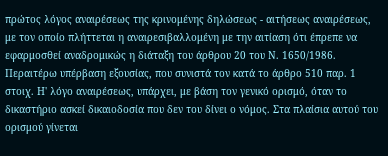πρώτος λόγος αναιρέσεως της κρινομένης δηλώσεως - αιτήσεως αναιρέσεως, με τον οποίο πλήττεται η αναιρεσιβαλλομένη με την αιτίαση ότι έπρεπε να εφαρμοσθεί αναδρομικώς η διάταξη του άρθρου 20 του Ν. 1650/1986. Περαιτέρω υπέρβαση εξουσίας, που συνιστά τον κατά το άρθρο 510 παρ. 1 στοιχ. Η' λόγο αναιρέσεως, υπάρχει, με βάση τον γενικό ορισμό, όταν το δικαστήριο ασκεί δικαιοδοσία που δεν του δίνει ο νόμος. Στα πλαίσια αυτού του ορισμού γίνεται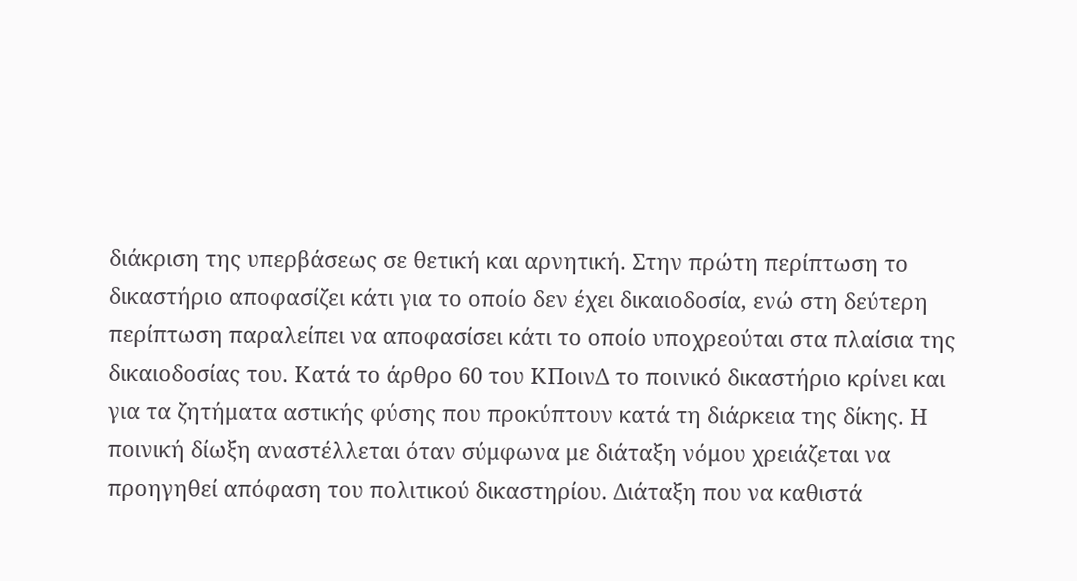διάκριση της υπερβάσεως σε θετική και αρνητική. Στην πρώτη περίπτωση το δικαστήριο αποφασίζει κάτι για το οποίο δεν έχει δικαιοδοσία, ενώ στη δεύτερη περίπτωση παραλείπει να αποφασίσει κάτι το οποίο υποχρεούται στα πλαίσια της δικαιοδοσίας του. Κατά το άρθρο 60 του ΚΠοινΔ το ποινικό δικαστήριο κρίνει και για τα ζητήματα αστικής φύσης που προκύπτουν κατά τη διάρκεια της δίκης. Η ποινική δίωξη αναστέλλεται όταν σύμφωνα με διάταξη νόμου χρειάζεται να προηγηθεί απόφαση του πολιτικού δικαστηρίου. Διάταξη που να καθιστά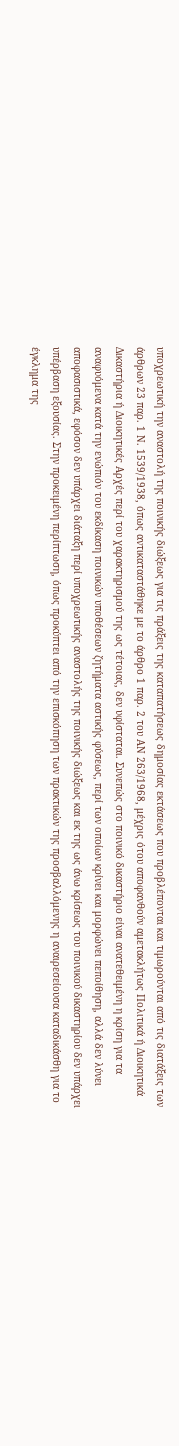υποχρεωτική την αναστολή της ποινικής διώξεως για τις πράξεις της καταπατήσεως δημοσίας εκτάσεως που προβλέπονται και τιμωρούνται από τις διατάξεις των άρθρων 23 παρ. 1 Ν. 1539/1938, όπως αντικαταστάθηκε με το άρθρο 1 παρ. 2 του ΑΝ 263/1968, μέχρις ότου αποφανθούν αμετακλήτως Πολιτικά ή Διοικητικά Δικαστήρια ή Διοικητικές Αρχές περί του χαρακτηρισμού της ως τέτοιας, δεν υφίσταται. Συνεπώς στο ποινικό δικαστήριο είναι ανατεθειμένη η κρίση για τα αναφυόμενα κατά την ενώπιόν του εκδίκαση ποινικών υποθέσεων ζητήματα αστικής φύσεως, περί των οποίων κρίνει και μορφώνει πεποίθηση, αλλά δεν λύνει αποφασιστικά, εφόσον δεν υπάρχει διάταξη περί υποχρεωτικής αναστολής της ποινικής διώξεως και εκ της ως άνω κρίσεως του ποινικού δικαστηρίου δεν υπάρχει υπέρβαση εξουσίας. Στην προκειμένη περίπτωση, όπως προκύπτει από την επισκόπηση των πρακτικών της προσβαλλόμενης η αναιρεσείουσα καταδικάσθη για το έγκλημα της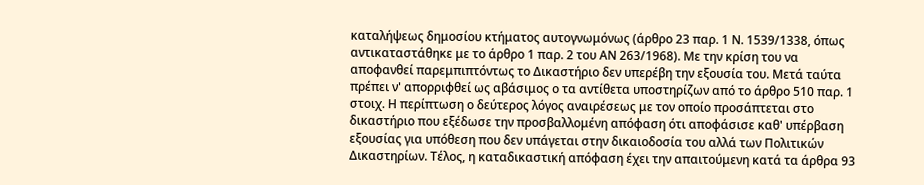καταλήψεως δημοσίου κτήματος αυτογνωμόνως (άρθρο 23 παρ. 1 Ν. 1539/1338, όπως αντικαταστάθηκε με το άρθρο 1 παρ. 2 του ΑΝ 263/1968). Με την κρίση του να αποφανθεί παρεμπιπτόντως το Δικαστήριο δεν υπερέβη την εξουσία του. Μετά ταύτα πρέπει ν' απορριφθεί ως αβάσιμος ο τα αντίθετα υποστηρίζων από το άρθρο 510 παρ. 1 στοιχ. Η περίπτωση ο δεύτερος λόγος αναιρέσεως με τον οποίο προσάπτεται στο δικαστήριο που εξέδωσε την προσβαλλομένη απόφαση ότι αποφάσισε καθ' υπέρβαση εξουσίας για υπόθεση που δεν υπάγεται στην δικαιοδοσία του αλλά των Πολιτικών Δικαστηρίων. Τέλος, η καταδικαστική απόφαση έχει την απαιτούμενη κατά τα άρθρα 93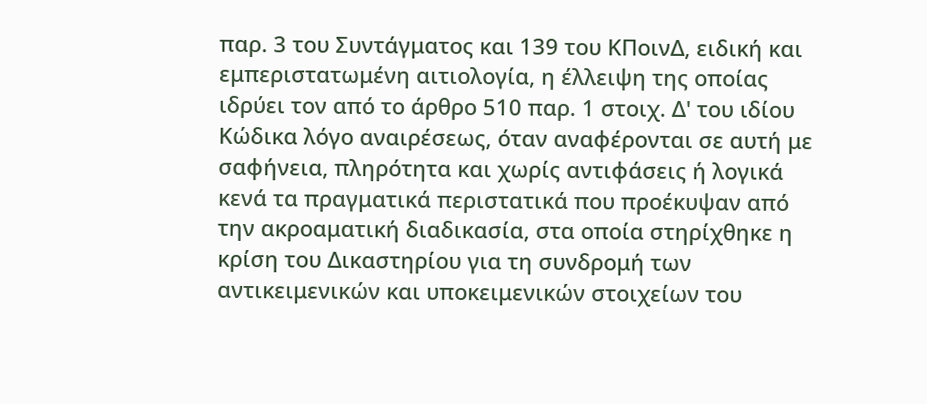παρ. 3 του Συντάγματος και 139 του ΚΠοινΔ, ειδική και εμπεριστατωμένη αιτιολογία, η έλλειψη της οποίας ιδρύει τον από το άρθρο 510 παρ. 1 στοιχ. Δ' του ιδίου Κώδικα λόγο αναιρέσεως, όταν αναφέρονται σε αυτή με σαφήνεια, πληρότητα και χωρίς αντιφάσεις ή λογικά κενά τα πραγματικά περιστατικά που προέκυψαν από την ακροαματική διαδικασία, στα οποία στηρίχθηκε η κρίση του Δικαστηρίου για τη συνδρομή των αντικειμενικών και υποκειμενικών στοιχείων του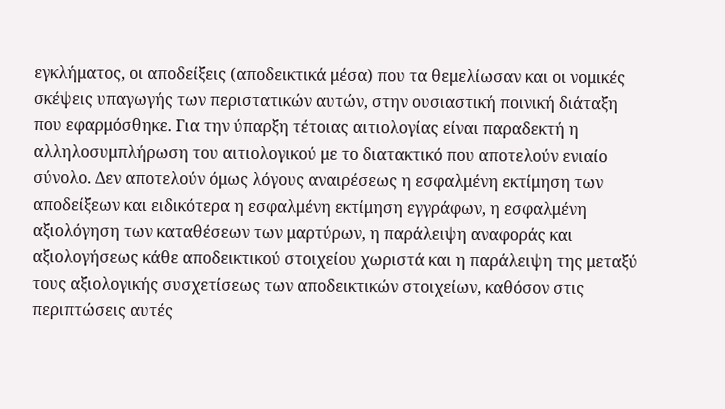εγκλήματος, οι αποδείξεις (αποδεικτικά μέσα) που τα θεμελίωσαν και οι νομικές σκέψεις υπαγωγής των περιστατικών αυτών, στην ουσιαστική ποινική διάταξη που εφαρμόσθηκε. Για την ύπαρξη τέτοιας αιτιολογίας είναι παραδεκτή η αλληλοσυμπλήρωση του αιτιολογικού με το διατακτικό που αποτελούν ενιαίο σύνολο. Δεν αποτελούν όμως λόγους αναιρέσεως η εσφαλμένη εκτίμηση των αποδείξεων και ειδικότερα η εσφαλμένη εκτίμηση εγγράφων, η εσφαλμένη αξιολόγηση των καταθέσεων των μαρτύρων, η παράλειψη αναφοράς και αξιολογήσεως κάθε αποδεικτικού στοιχείου χωριστά και η παράλειψη της μεταξύ τους αξιολογικής συσχετίσεως των αποδεικτικών στοιχείων, καθόσον στις περιπτώσεις αυτές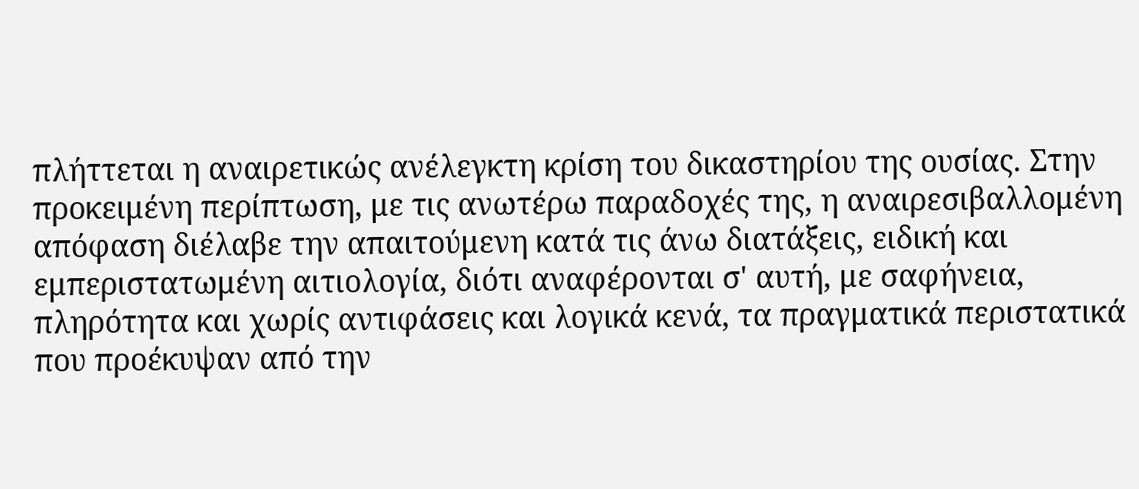πλήττεται η αναιρετικώς ανέλεγκτη κρίση του δικαστηρίου της ουσίας. Στην προκειμένη περίπτωση, με τις ανωτέρω παραδοχές της, η αναιρεσιβαλλομένη απόφαση διέλαβε την απαιτούμενη κατά τις άνω διατάξεις, ειδική και εμπεριστατωμένη αιτιολογία, διότι αναφέρονται σ' αυτή, με σαφήνεια, πληρότητα και χωρίς αντιφάσεις και λογικά κενά, τα πραγματικά περιστατικά που προέκυψαν από την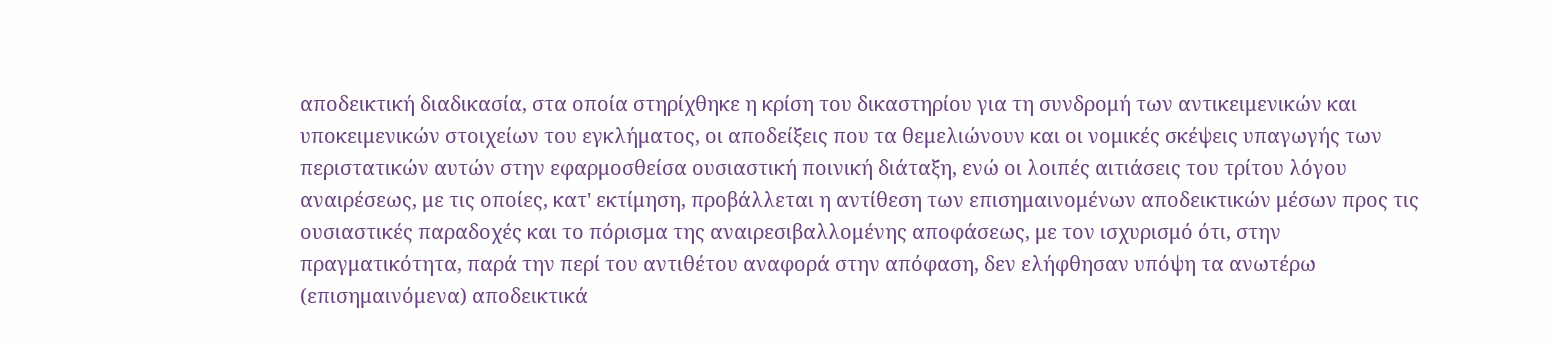αποδεικτική διαδικασία, στα οποία στηρίχθηκε η κρίση του δικαστηρίου για τη συνδρομή των αντικειμενικών και υποκειμενικών στοιχείων του εγκλήματος, οι αποδείξεις που τα θεμελιώνουν και οι νομικές σκέψεις υπαγωγής των περιστατικών αυτών στην εφαρμοσθείσα ουσιαστική ποινική διάταξη, ενώ οι λοιπές αιτιάσεις του τρίτου λόγου αναιρέσεως, με τις οποίες, κατ' εκτίμηση, προβάλλεται η αντίθεση των επισημαινομένων αποδεικτικών μέσων προς τις ουσιαστικές παραδοχές και το πόρισμα της αναιρεσιβαλλομένης αποφάσεως, με τον ισχυρισμό ότι, στην πραγματικότητα, παρά την περί του αντιθέτου αναφορά στην απόφαση, δεν ελήφθησαν υπόψη τα ανωτέρω (επισημαινόμενα) αποδεικτικά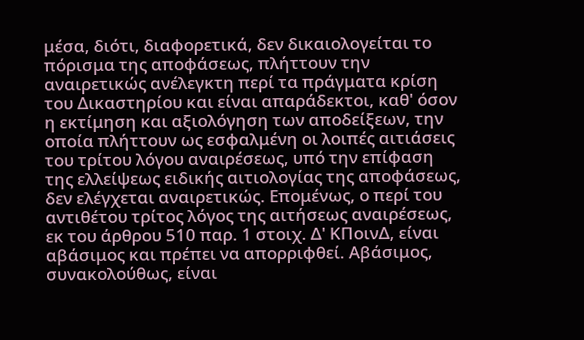μέσα, διότι, διαφορετικά, δεν δικαιολογείται το πόρισμα της αποφάσεως, πλήττουν την αναιρετικώς ανέλεγκτη περί τα πράγματα κρίση του Δικαστηρίου και είναι απαράδεκτοι, καθ' όσον η εκτίμηση και αξιολόγηση των αποδείξεων, την οποία πλήττουν ως εσφαλμένη οι λοιπές αιτιάσεις του τρίτου λόγου αναιρέσεως, υπό την επίφαση της ελλείψεως ειδικής αιτιολογίας της αποφάσεως, δεν ελέγχεται αναιρετικώς. Επομένως, ο περί του αντιθέτου τρίτος λόγος της αιτήσεως αναιρέσεως, εκ του άρθρου 510 παρ. 1 στοιχ. Δ' ΚΠοινΔ, είναι αβάσιμος και πρέπει να απορριφθεί. Αβάσιμος, συνακολούθως, είναι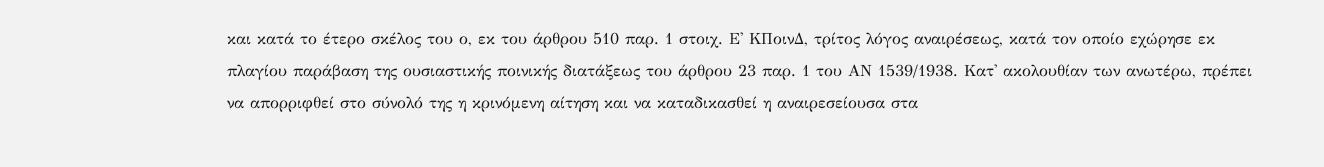και κατά το έτερο σκέλος του ο, εκ του άρθρου 510 παρ. 1 στοιχ. Ε' ΚΠοινΔ, τρίτος λόγος αναιρέσεως, κατά τον οποίο εχώρησε εκ πλαγίου παράβαση της ουσιαστικής ποινικής διατάξεως του άρθρου 23 παρ. 1 του ΑΝ 1539/1938. Κατ' ακολουθίαν των ανωτέρω, πρέπει να απορριφθεί στο σύνολό της η κρινόμενη αίτηση και να καταδικασθεί η αναιρεσείουσα στα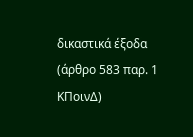δικαστικά έξοδα (άρθρο 583 παρ. 1 ΚΠοινΔ)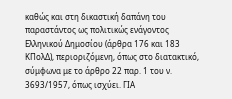καθώς και στη δικαστική δαπάνη του παραστάντος ως πολιτικώς ενάγοντος Ελληνικού Δημοσίου (άρθρα 176 και 183 ΚΠολΔ), περιοριζόμενη, όπως στο διατακτικό, σύμφωνα με το άρθρο 22 παρ. 1 του ν. 3693/1957, όπως ισχύει. ΓΙΑ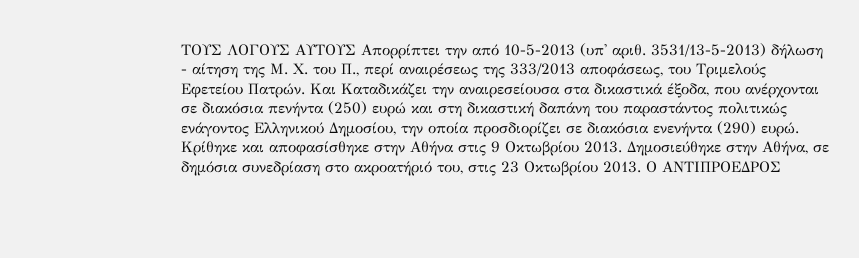ΤΟΥΣ ΛΟΓΟΥΣ ΑΥΤΟΥΣ Απορρίπτει την από 10-5-2013 (υπ' αριθ. 3531/13-5-2013) δήλωση - αίτηση της Μ. Χ. του Π., περί αναιρέσεως της 333/2013 αποφάσεως, του Τριμελούς Εφετείου Πατρών. Και Καταδικάζει την αναιρεσείουσα στα δικαστικά έξοδα, που ανέρχονται σε διακόσια πενήντα (250) ευρώ και στη δικαστική δαπάνη του παραστάντος πολιτικώς ενάγοντος Ελληνικού Δημοσίου, την οποία προσδιορίζει σε διακόσια ενενήντα (290) ευρώ. Κρίθηκε και αποφασίσθηκε στην Αθήνα στις 9 Οκτωβρίου 2013. Δημοσιεύθηκε στην Αθήνα, σε δημόσια συνεδρίαση στο ακροατήριό του, στις 23 Οκτωβρίου 2013. Ο ΑΝΤΙΠΡΟΕΔΡΟΣ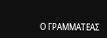Ο ΓΡΑΜΜΑΤΕΑΣ